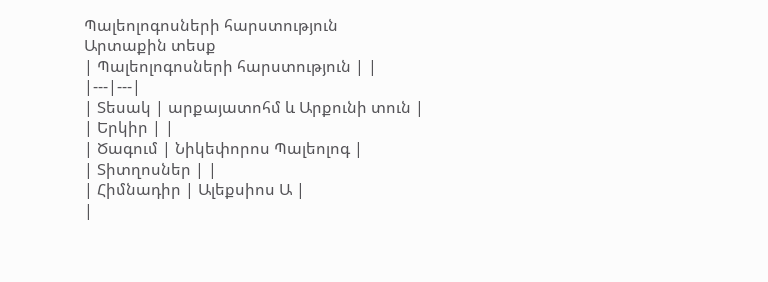Պալեոլոգոսների հարստություն
Արտաքին տեսք
| Պալեոլոգոսների հարստություն | |
|---|---|
| Տեսակ | արքայատոհմ և Արքունի տուն |
| Երկիր | |
| Ծագում | Նիկեփորոս Պալեոլոգ |
| Տիտղոսներ | |
| Հիմնադիր | Ալեքսիոս Ա |
|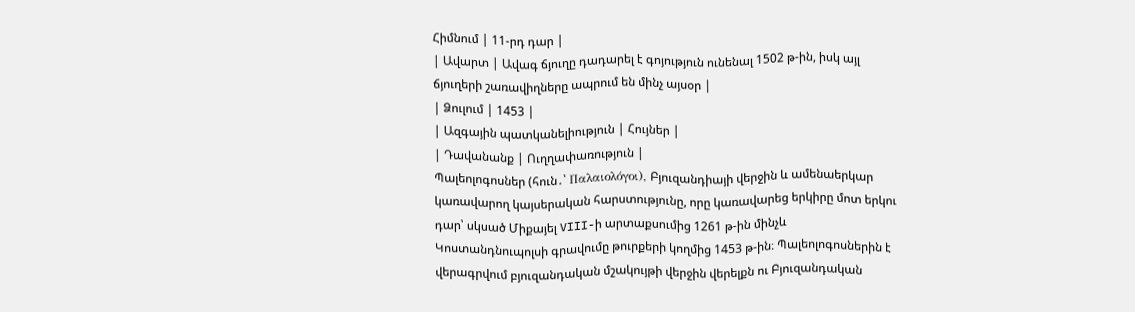Հիմնում | 11-րդ դար |
| Ավարտ | Ավագ ճյուղը դադարել է գոյություն ունենալ 1502 թ-ին, իսկ այլ ճյուղերի շառավիղները ապրում են մինչ այսօր |
| Ձուլում | 1453 |
| Ազգային պատկանելիություն | Հույներ |
| Դավանանք | Ուղղափառություն |
Պալեոլոգոսներ (հուն․՝ Παλαιολόγοι), Բյուզանդիայի վերջին և ամենաերկար կառավարող կայսերական հարստությունը, որը կառավարեց երկիրը մոտ երկու դար՝ սկսած Միքայել VIII-ի արտաքսումից 1261 թ-ին մինչև Կոստանդնուպոլսի գրավումը թուրքերի կողմից 1453 թ-ին։ Պալեոլոգոսներին է վերագրվում բյուզանդական մշակույթի վերջին վերելքն ու Բյուզանդական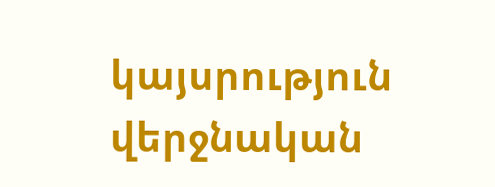կայսրություն վերջնական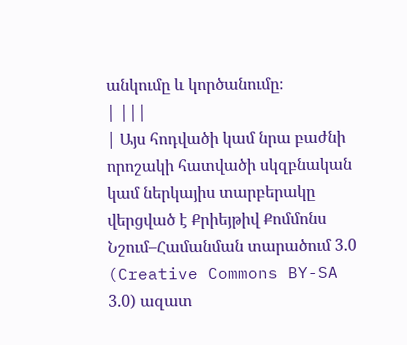անկումը և կործանումը։
| |||
| Այս հոդվածի կամ նրա բաժնի որոշակի հատվածի սկզբնական կամ ներկայիս տարբերակը վերցված է Քրիեյթիվ Քոմմոնս Նշում–Համանման տարածում 3.0 (Creative Commons BY-SA 3.0) ազատ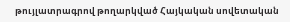թույլատրագրով թողարկված Հայկական սովետական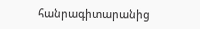հանրագիտարանից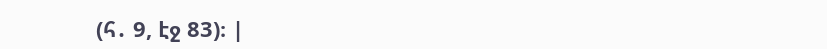(հ․ 9, էջ 83)։ |